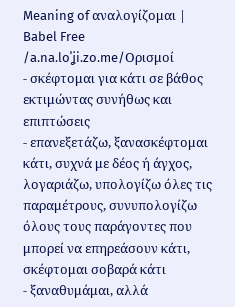Meaning of αναλογίζομαι | Babel Free
/a.na.loˈʝi.zo.me/Ορισμοί
- σκέφτομαι για κάτι σε βάθος εκτιμώντας συνήθως και επιπτώσεις
- επανεξετάζω, ξανασκέφτομαι κάτι, συχνά με δέος ή άγχος, λογαριάζω, υπολογίζω όλες τις παραμέτρους, συνυπολογίζω όλους τους παράγοντες που μπορεί να επηρεάσουν κάτι, σκέφτομαι σοβαρά κάτι
- ξαναθυμάμαι, αλλά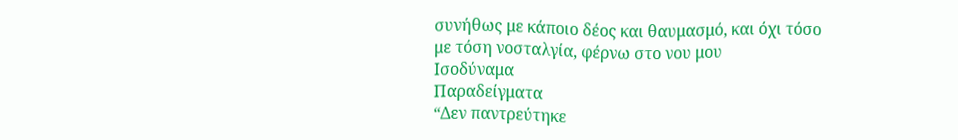συνήθως με κάποιο δέος και θαυμασμό, και όχι τόσο με τόση νοσταλγία, φέρνω στο νου μου
Ισοδύναμα
Παραδείγματα
“Δεν παντρεύτηκε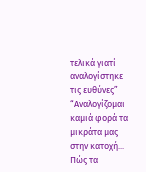τελικά γιατί αναλογίστηκε τις ευθύνες”
“Αναλογίζομαι καμιά φορά τα μικράτα μας στην κατοχή... Πώς τα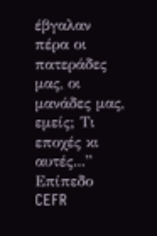έβγαλαν πέρα οι πατεράδες μας, οι μανάδες μας, εμείς; Τι εποχές κι αυτές...”
Επίπεδο CEFR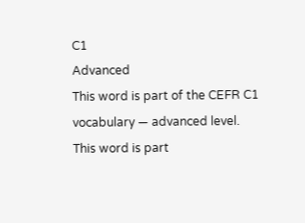C1
Advanced
This word is part of the CEFR C1 vocabulary — advanced level.
This word is part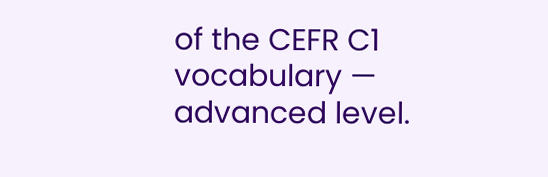of the CEFR C1 vocabulary — advanced level.